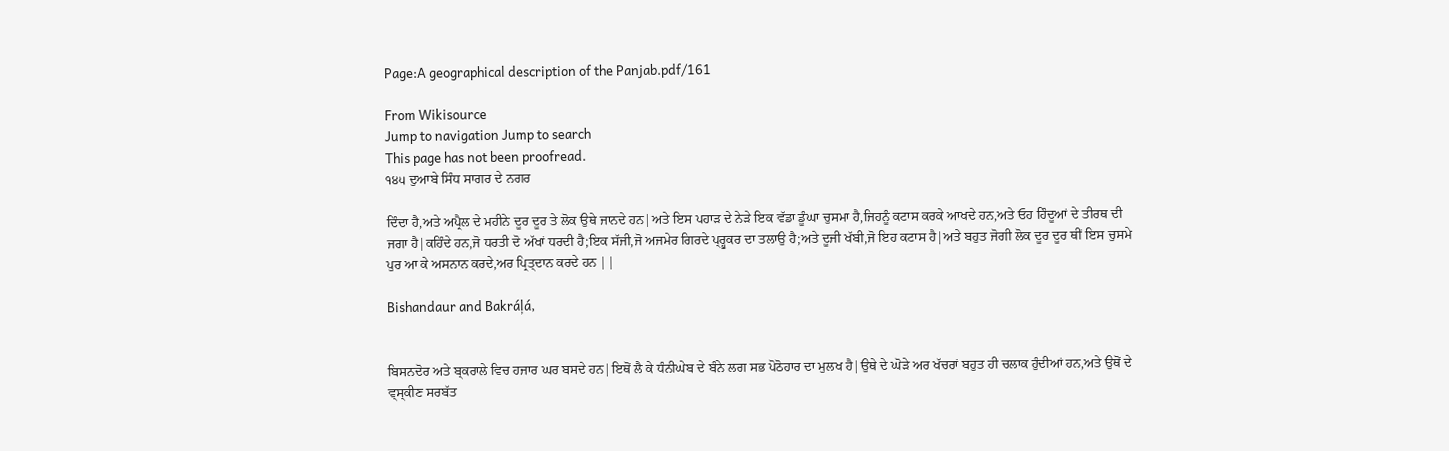Page:A geographical description of the Panjab.pdf/161

From Wikisource
Jump to navigation Jump to search
This page has not been proofread.
੧੪੫ ਦੁਆਬੇ ਸਿੰਧ ਸਾਗਰ ਦੇ ਨਗਰ

ਦਿੰਦਾ ਹੈ,ਅਤੇ ਅਪ੍ਰੈਲ ਦੇ ਮਹੀਨੇ ਦੂਰ ਦੂਰ ਤੇ ਲੋਕ ਉਥੇ ਜਾਨਦੇ ਹਨ|ਅਤੇ ਇਸ ਪਹਾੜ ਦੇ ਨੇੜੇ ਇਕ ਵੱਡਾ ਡੂੰਘਾ ਚੁਸਮਾ ਹੈ,ਜਿਹਨੂੰ ਕਟਾਸ ਕਰਕੇ ਆਖਦੇ ਹਨ,ਅਤੇ ਓਹ ਹਿੰਦੂਆਂ ਦੇ ਤੀਰਥ ਦੀ ਜਗਾ ਹੈ|ਕਹਿੰਦੇ ਹਨ,ਜੋ ਧਰਤੀ ਦੋ ਅੱਖਾਂ ਧਰਦੀ ਹੈ;ਇਕ ਸੱਜੀ,ਜੋ ਅਜਮੇਰ ਗਿਰਦੇ ਪ੍ਰ੍ਹੁਕਰ ਦਾ ਤਲਾਉ ਹੈ;ਅਤੇ ਦੂਜੀ ਖੱਬੀ,ਜੋ ਇਹ ਕਟਾਸ ਹੈ|ਅਤੇ ਬਹੁਤ ਜੋਗੀ ਲੋਕ ਦੂਰ ਦੂਰ ਥੀਂ ਇਸ ਚੁਸਮੇ ਪੁਰ ਆ ਕੇ ਅਸਨਾਨ ਕਰਦੇ,ਅਰ ਪ੍ਰਿਤ੍ਦਾਨ ਕਰਦੇ ਹਨ ||

Bishandaur and Bakráļá,


ਬਿਸਨਦੋਰ ਅਤੇ ਬ੍ਕਰਾਲੇ ਵਿਚ ਹਜਾਰ ਘਰ ਬਸਦੇ ਹਨ|ਇਥੋਂ ਲੈ ਕੇ ਧੰਨੀਘੇਬ ਦੇ ਬੰਨੇ ਲਗ ਸਭ ਪੋਠੋਹਾਰ ਦਾ ਮੁਲਖ ਹੈ|ਉਥੇ ਦੇ ਘੋੜੇ ਅਰ ਖੱਚਰਾਂ ਬਹੁਤ ਹੀ ਚਲਾਕ ਹੁੰਦੀਆਂ ਹਨ,ਅਤੇ ਉਥੋਂ ਦੇ ਵ੍ਸ੍ਕੀਣ ਸਰਬੱਤ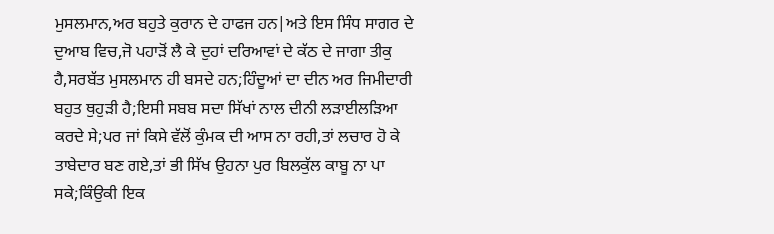ਮੁਸਲਮਾਨ,ਅਰ ਬਹੁਤੇ ਕੁਰਾਨ ਦੇ ਹਾਫਜ ਹਨ|ਅਤੇ ਇਸ ਸਿੰਧ ਸਾਗਰ ਦੇ ਦੁਆਬ ਵਿਚ,ਜੋ ਪਹਾੜੋਂ ਲੈ ਕੇ ਦੁਹਾਂ ਦਰਿਆਵਾਂ ਦੇ ਕੱਠ ਦੇ ਜਾਗਾ ਤੀਕੁ ਹੈ,ਸਰਬੱਤ ਮੁਸਲਮਾਨ ਹੀ ਬਸਦੇ ਹਨ;ਹਿੰਦੂਆਂ ਦਾ ਦੀਨ ਅਰ ਜਿਮੀਦਾਰੀ ਬਹੁਤ ਥੁਹੁੜੀ ਹੈ;ਇਸੀ ਸਬਬ ਸਦਾ ਸਿੱਖਾਂ ਨਾਲ ਦੀਨੀ ਲੜਾਈਲੜਿਆ ਕਰਦੇ ਸੇ;ਪਰ ਜਾਂ ਕਿਸੇ ਵੱਲੋਂ ਕੁੰਮਕ ਦੀ ਆਸ ਨਾ ਰਹੀ,ਤਾਂ ਲਚਾਰ ਹੋ ਕੇ ਤਾਬੇਦਾਰ ਬਣ ਗਏ,ਤਾਂ ਭੀ ਸਿੱਖ ਉਹਨਾ ਪੁਰ ਬਿਲਕੁੱਲ ਕਾਬੂ ਨਾ ਪਾ ਸਕੇ;ਕਿੰਉਕੀ ਇਕ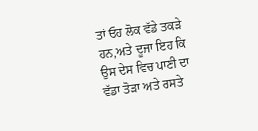ਤਾਂ ਓਹ ਲੋਕ ਵੱਡੇ ਤਕੜੇ ਹਨ,ਅਤੇ ਦੂਜਾ ਇਹ ਕਿ ਉਸ ਦੇਸ ਵਿਚ ਪਾਣੀ ਦਾ ਵੱਡਾ ਤੋੜਾ ਅਤੇ ਰਸਤੇ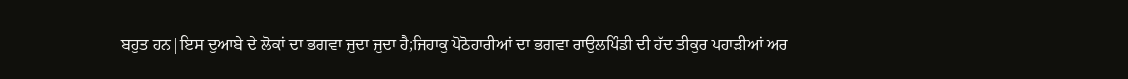ਬਹੁਤ ਹਨ|ਇਸ ਦੁਆਬੇ ਦੇ ਲੋਕਾਂ ਦਾ ਭਗਵਾ ਜੁਦਾ ਜੁਦਾ ਹੈ;ਜਿਹਾਕੁ ਪੋਠੋਹਾਰੀਆਂ ਦਾ ਭਗਵਾ ਰਾਉਲਪਿੰਡੀ ਦੀ ਹੱਦ ਤੀਕੁਰ ਪਹਾੜੀਆਂ ਅਰ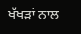ਖੱਖੜਾਂ ਨਾਲ